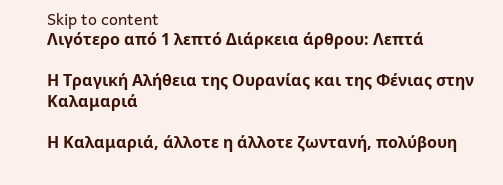Skip to content
Λιγότερο από 1 λεπτό Διάρκεια άρθρου: Λεπτά

Η Τραγική Αλήθεια της Ουρανίας και της Φένιας στην Καλαμαριά

Η Καλαμαριά, άλλοτε η άλλοτε ζωντανή, πολύβουη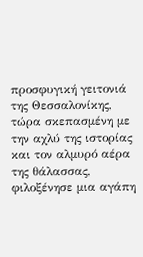προσφυγική γειτονιά της Θεσσαλονίκης, τώρα σκεπασμένη με την αχλύ της ιστορίας και τον αλμυρό αέρα της θάλασσας, φιλοξένησε μια αγάπη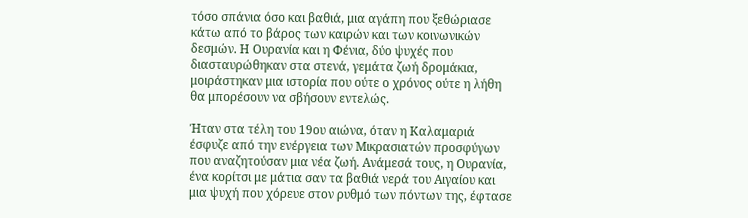τόσο σπάνια όσο και βαθιά, μια αγάπη που ξεθώριασε κάτω από το βάρος των καιρών και των κοινωνικών δεσμών. Η Ουρανία και η Φένια, δύο ψυχές που διασταυρώθηκαν στα στενά, γεμάτα ζωή δρομάκια, μοιράστηκαν μια ιστορία που ούτε ο χρόνος ούτε η λήθη θα μπορέσουν να σβήσουν εντελώς.

Ήταν στα τέλη του 19ου αιώνα, όταν η Καλαμαριά έσφυζε από την ενέργεια των Μικρασιατών προσφύγων που αναζητούσαν μια νέα ζωή. Ανάμεσά τους, η Ουρανία, ένα κορίτσι με μάτια σαν τα βαθιά νερά του Αιγαίου και μια ψυχή που χόρευε στον ρυθμό των πόντων της, έφτασε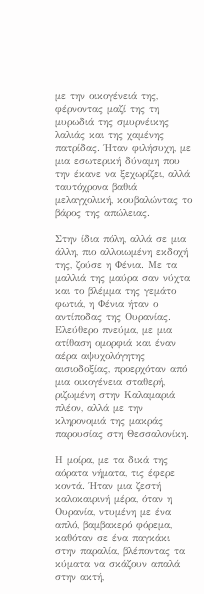με την οικογένειά της, φέρνοντας μαζί της τη μυρωδιά της σμυρνέικης λαλιάς και της χαμένης πατρίδας. Ήταν φιλήσυχη, με μια εσωτερική δύναμη που την έκανε να ξεχωρίζει, αλλά ταυτόχρονα βαθιά μελαγχολική, κουβαλώντας το βάρος της απώλειας.

Στην ίδια πόλη, αλλά σε μια άλλη, πιο αλλοιωμένη εκδοχή της, ζούσε η Φένια. Με τα μαλλιά της μαύρα σαν νύχτα και το βλέμμα της γεμάτο φωτιά, η Φένια ήταν ο αντίποδας της Ουρανίας. Ελεύθερο πνεύμα, με μια ατίθαση ομορφιά και έναν αέρα αψυχολόγητης αισιοδοξίας, προερχόταν από μια οικογένεια σταθερή, ριζωμένη στην Καλαμαριά πλέον, αλλά με την κληρονομιά της μακράς παρουσίας στη Θεσσαλονίκη.

Η μοίρα, με τα δικά της αόρατα νήματα, τις έφερε κοντά. Ήταν μια ζεστή καλοκαιρινή μέρα, όταν η Ουρανία, ντυμένη με ένα απλό, βαμβακερό φόρεμα, καθόταν σε ένα παγκάκι στην παραλία, βλέποντας τα κύματα να σκάζουν απαλά στην ακτή,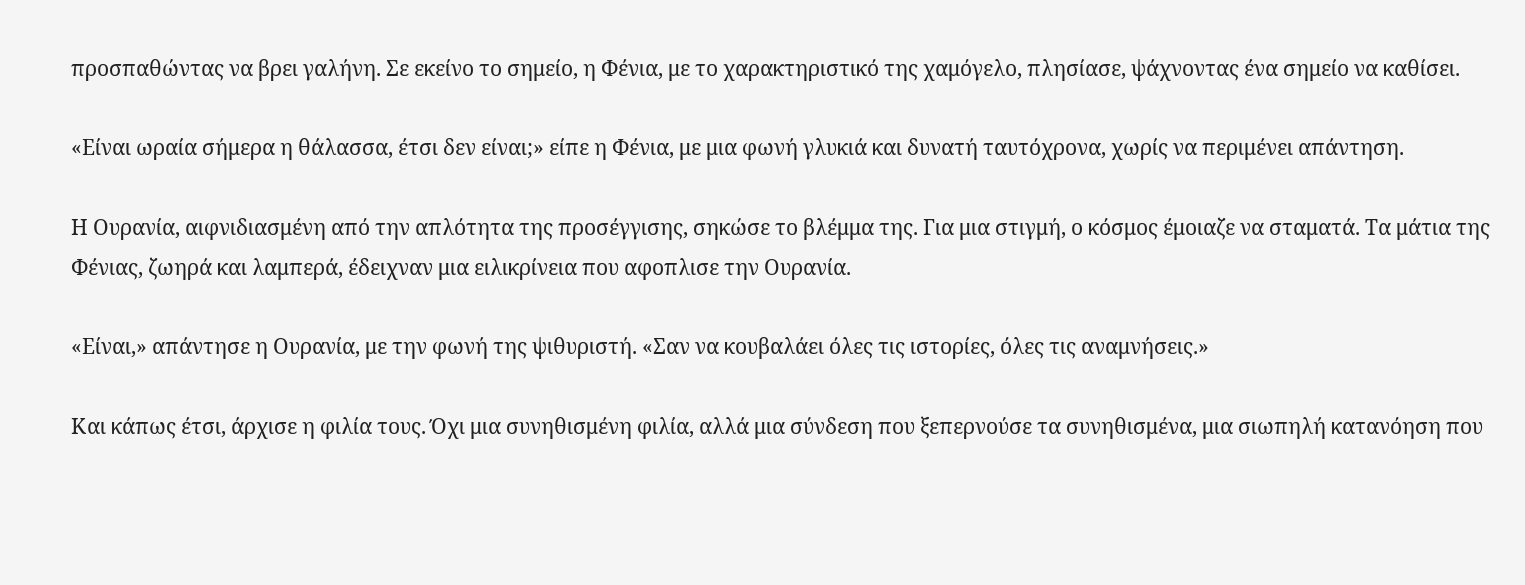προσπαθώντας να βρει γαλήνη. Σε εκείνο το σημείο, η Φένια, με το χαρακτηριστικό της χαμόγελο, πλησίασε, ψάχνοντας ένα σημείο να καθίσει.

«Είναι ωραία σήμερα η θάλασσα, έτσι δεν είναι;» είπε η Φένια, με μια φωνή γλυκιά και δυνατή ταυτόχρονα, χωρίς να περιμένει απάντηση.

Η Ουρανία, αιφνιδιασμένη από την απλότητα της προσέγγισης, σηκώσε το βλέμμα της. Για μια στιγμή, ο κόσμος έμοιαζε να σταματά. Τα μάτια της Φένιας, ζωηρά και λαμπερά, έδειχναν μια ειλικρίνεια που αφοπλισε την Ουρανία.

«Είναι,» απάντησε η Ουρανία, με την φωνή της ψιθυριστή. «Σαν να κουβαλάει όλες τις ιστορίες, όλες τις αναμνήσεις.»

Και κάπως έτσι, άρχισε η φιλία τους. Όχι μια συνηθισμένη φιλία, αλλά μια σύνδεση που ξεπερνούσε τα συνηθισμένα, μια σιωπηλή κατανόηση που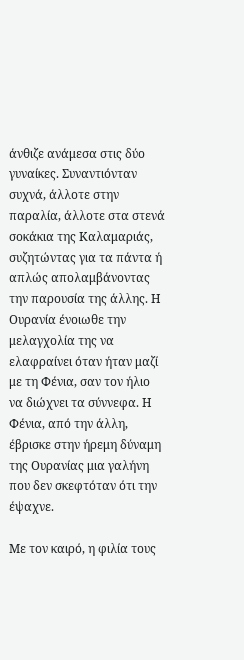άνθιζε ανάμεσα στις δύο γυναίκες. Συναντιόνταν συχνά, άλλοτε στην παραλία, άλλοτε στα στενά σοκάκια της Καλαμαριάς, συζητώντας για τα πάντα ή απλώς απολαμβάνοντας την παρουσία της άλλης. Η Ουρανία ένοιωθε την μελαγχολία της να ελαφραίνει όταν ήταν μαζί με τη Φένια, σαν τον ήλιο να διώχνει τα σύννεφα. Η Φένια, από την άλλη, έβρισκε στην ήρεμη δύναμη της Ουρανίας μια γαλήνη που δεν σκεφτόταν ότι την έψαχνε.

Με τον καιρό, η φιλία τους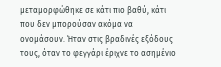μεταμορφώθηκε σε κάτι πιο βαθύ, κάτι που δεν μπορούσαν ακόμα να ονομάσουν. Ήταν στις βραδινές εξόδους τους, όταν το φεγγάρι έριχνε το ασημένιο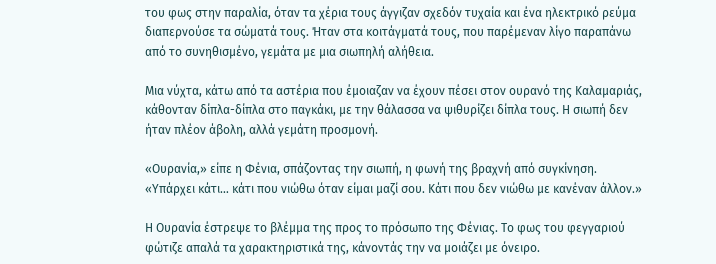του φως στην παραλία, όταν τα χέρια τους άγγιζαν σχεδόν τυχαία και ένα ηλεκτρικό ρεύμα διαπερνούσε τα σώματά τους. Ήταν στα κοιτάγματά τους, που παρέμεναν λίγο παραπάνω από το συνηθισμένο, γεμάτα με μια σιωπηλή αλήθεια.

Μια νύχτα, κάτω από τα αστέρια που έμοιαζαν να έχουν πέσει στον ουρανό της Καλαμαριάς, κάθονταν δίπλα-δίπλα στο παγκάκι, με την θάλασσα να ψιθυρίζει δίπλα τους. Η σιωπή δεν ήταν πλέον άβολη, αλλά γεμάτη προσμονή.

«Ουρανία,» είπε η Φένια, σπάζοντας την σιωπή, η φωνή της βραχνή από συγκίνηση. «Υπάρχει κάτι… κάτι που νιώθω όταν είμαι μαζί σου. Κάτι που δεν νιώθω με κανέναν άλλον.»

Η Ουρανία έστρεψε το βλέμμα της προς το πρόσωπο της Φένιας. Το φως του φεγγαριού φώτιζε απαλά τα χαρακτηριστικά της, κάνοντάς την να μοιάζει με όνειρο.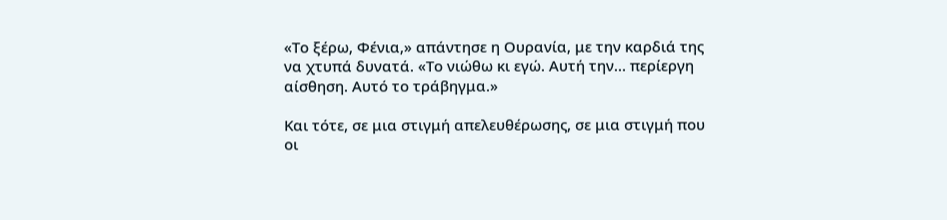«Το ξέρω, Φένια,» απάντησε η Ουρανία, με την καρδιά της να χτυπά δυνατά. «Το νιώθω κι εγώ. Αυτή την… περίεργη αίσθηση. Αυτό το τράβηγμα.»

Και τότε, σε μια στιγμή απελευθέρωσης, σε μια στιγμή που οι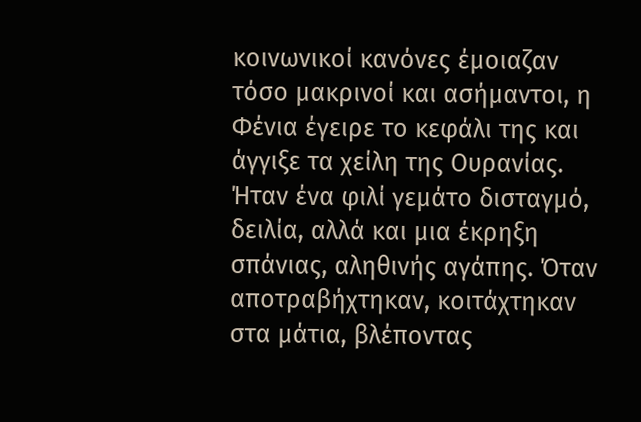κοινωνικοί κανόνες έμοιαζαν τόσο μακρινοί και ασήμαντοι, η Φένια έγειρε το κεφάλι της και άγγιξε τα χείλη της Ουρανίας. Ήταν ένα φιλί γεμάτο δισταγμό, δειλία, αλλά και μια έκρηξη σπάνιας, αληθινής αγάπης. Όταν αποτραβήχτηκαν, κοιτάχτηκαν στα μάτια, βλέποντας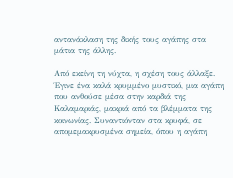αντανάκλαση της δικής τους αγάπης στα μάτια της άλλης.

Από εκείνη τη νύχτα, η σχέση τους άλλαξε. Έγινε ένα καλά κρυμμένο μυστικό, μια αγάπη που ανθούσε μέσα στην καρδιά της Καλαμαριάς, μακριά από τα βλέμματα της κοινωνίας. Συναντιόνταν στα κρυφά, σε απομεμακρυσμένα σημεία, όπου η αγάπη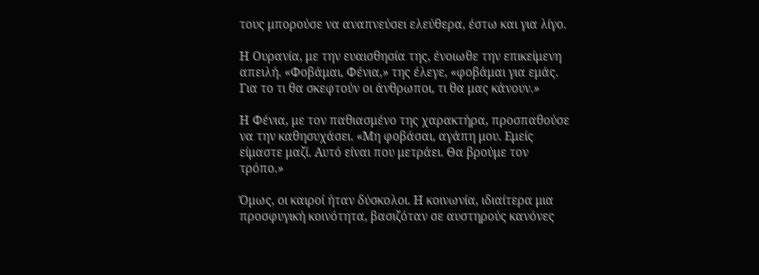τους μπορούσε να αναπνεύσει ελεύθερα, έστω και για λίγο.

Η Ουρανία, με την ευαισθησία της, ένοιωθε την επικείμενη απειλή. «Φοβάμαι, Φένια,» της έλεγε, «φοβάμαι για εμάς. Για το τι θα σκεφτούν οι άνθρωποι, τι θα μας κάνουν.»

Η Φένια, με τον παθιασμένο της χαρακτήρα, προσπαθούσε να την καθησυχάσει. «Μη φοβάσαι, αγάπη μου. Εμείς είμαστε μαζί. Αυτό είναι που μετράει. Θα βρούμε τον τρόπο.»

Όμως, οι καιροί ήταν δύσκολοι. Η κοινωνία, ιδιαίτερα μια προσφυγική κοινότητα, βασιζόταν σε αυστηρούς κανόνες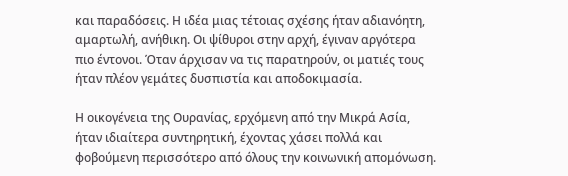και παραδόσεις. Η ιδέα μιας τέτοιας σχέσης ήταν αδιανόητη, αμαρτωλή, ανήθικη. Οι ψίθυροι στην αρχή, έγιναν αργότερα πιο έντονοι. Όταν άρχισαν να τις παρατηρούν, οι ματιές τους ήταν πλέον γεμάτες δυσπιστία και αποδοκιμασία.

Η οικογένεια της Ουρανίας, ερχόμενη από την Μικρά Ασία, ήταν ιδιαίτερα συντηρητική, έχοντας χάσει πολλά και φοβούμενη περισσότερο από όλους την κοινωνική απομόνωση.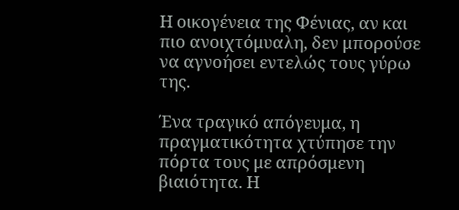Η οικογένεια της Φένιας, αν και πιο ανοιχτόμυαλη, δεν μπορούσε να αγνοήσει εντελώς τους γύρω της.

Ένα τραγικό απόγευμα, η πραγματικότητα χτύπησε την πόρτα τους με απρόσμενη βιαιότητα. Η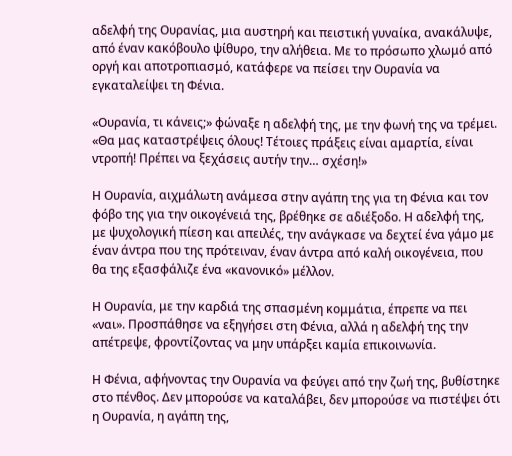αδελφή της Ουρανίας, μια αυστηρή και πειστική γυναίκα, ανακάλυψε, από έναν κακόβουλο ψίθυρο, την αλήθεια. Με το πρόσωπο χλωμό από οργή και αποτροπιασμό, κατάφερε να πείσει την Ουρανία να εγκαταλείψει τη Φένια.

«Ουρανία, τι κάνεις;» φώναξε η αδελφή της, με την φωνή της να τρέμει. «Θα μας καταστρέψεις όλους! Τέτοιες πράξεις είναι αμαρτία, είναι ντροπή! Πρέπει να ξεχάσεις αυτήν την… σχέση!»

Η Ουρανία, αιχμάλωτη ανάμεσα στην αγάπη της για τη Φένια και τον φόβο της για την οικογένειά της, βρέθηκε σε αδιέξοδο. Η αδελφή της, με ψυχολογική πίεση και απειλές, την ανάγκασε να δεχτεί ένα γάμο με έναν άντρα που της πρότειναν, έναν άντρα από καλή οικογένεια, που θα της εξασφάλιζε ένα «κανονικό» μέλλον.

Η Ουρανία, με την καρδιά της σπασμένη κομμάτια, έπρεπε να πει «ναι». Προσπάθησε να εξηγήσει στη Φένια, αλλά η αδελφή της την απέτρεψε, φροντίζοντας να μην υπάρξει καμία επικοινωνία.

Η Φένια, αφήνοντας την Ουρανία να φεύγει από την ζωή της, βυθίστηκε στο πένθος. Δεν μπορούσε να καταλάβει, δεν μπορούσε να πιστέψει ότι η Ουρανία, η αγάπη της,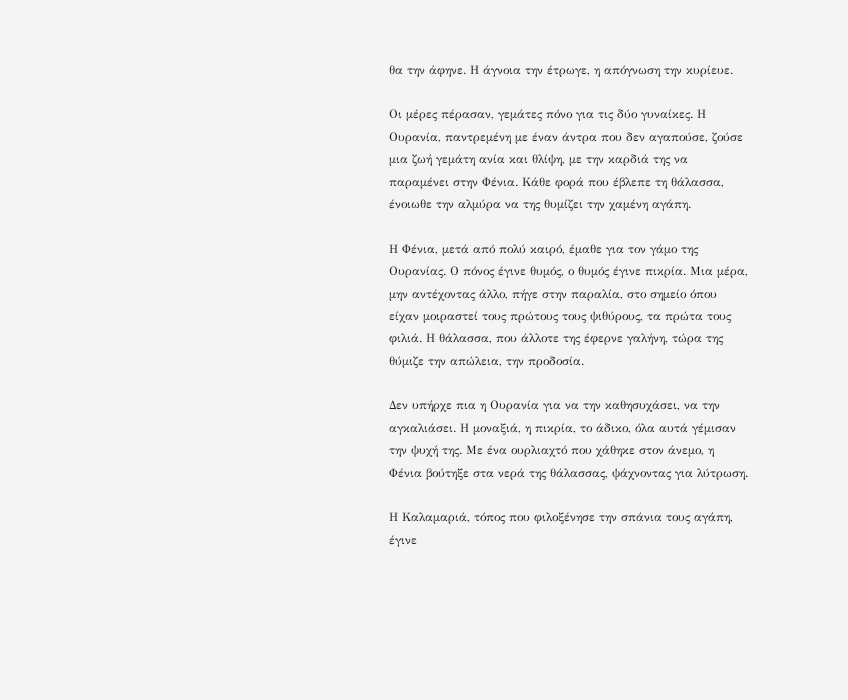θα την άφηνε. Η άγνοια την έτρωγε, η απόγνωση την κυρίευε.

Οι μέρες πέρασαν, γεμάτες πόνο για τις δύο γυναίκες. Η Ουρανία, παντρεμένη με έναν άντρα που δεν αγαπούσε, ζούσε μια ζωή γεμάτη ανία και θλίψη, με την καρδιά της να παραμένει στην Φένια. Κάθε φορά που έβλεπε τη θάλασσα, ένοιωθε την αλμύρα να της θυμίζει την χαμένη αγάπη.

Η Φένια, μετά από πολύ καιρό, έμαθε για τον γάμο της Ουρανίας. Ο πόνος έγινε θυμός, ο θυμός έγινε πικρία. Μια μέρα, μην αντέχοντας άλλο, πήγε στην παραλία, στο σημείο όπου είχαν μοιραστεί τους πρώτους τους ψιθύρους, τα πρώτα τους φιλιά. Η θάλασσα, που άλλοτε της έφερνε γαλήνη, τώρα της θύμιζε την απώλεια, την προδοσία.

Δεν υπήρχε πια η Ουρανία για να την καθησυχάσει, να την αγκαλιάσει. Η μοναξιά, η πικρία, το άδικο, όλα αυτά γέμισαν την ψυχή της. Με ένα ουρλιαχτό που χάθηκε στον άνεμο, η Φένια βούτηξε στα νερά της θάλασσας, ψάχνοντας για λύτρωση.

Η Καλαμαριά, τόπος που φιλοξένησε την σπάνια τους αγάπη, έγινε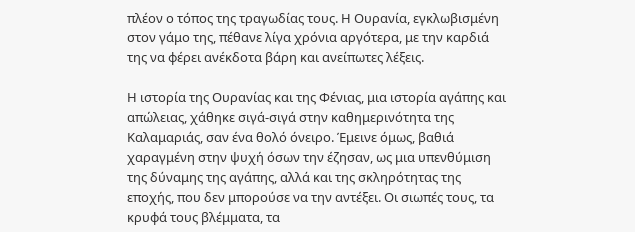πλέον ο τόπος της τραγωδίας τους. Η Ουρανία, εγκλωβισμένη στον γάμο της, πέθανε λίγα χρόνια αργότερα, με την καρδιά της να φέρει ανέκδοτα βάρη και ανείπωτες λέξεις.

Η ιστορία της Ουρανίας και της Φένιας, μια ιστορία αγάπης και απώλειας, χάθηκε σιγά-σιγά στην καθημερινότητα της Καλαμαριάς, σαν ένα θολό όνειρο. Έμεινε όμως, βαθιά χαραγμένη στην ψυχή όσων την έζησαν, ως μια υπενθύμιση της δύναμης της αγάπης, αλλά και της σκληρότητας της εποχής, που δεν μπορούσε να την αντέξει. Οι σιωπές τους, τα κρυφά τους βλέμματα, τα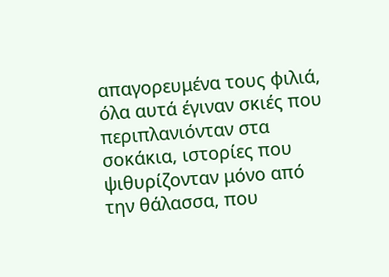απαγορευμένα τους φιλιά, όλα αυτά έγιναν σκιές που περιπλανιόνταν στα σοκάκια, ιστορίες που ψιθυρίζονταν μόνο από την θάλασσα, που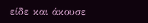είδε και άκουσε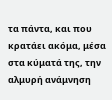τα πάντα, και που κρατάει ακόμα, μέσα στα κύματά της, την αλμυρή ανάμνηση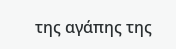της αγάπης της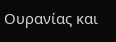Ουρανίας και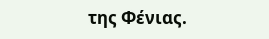της Φένιας.